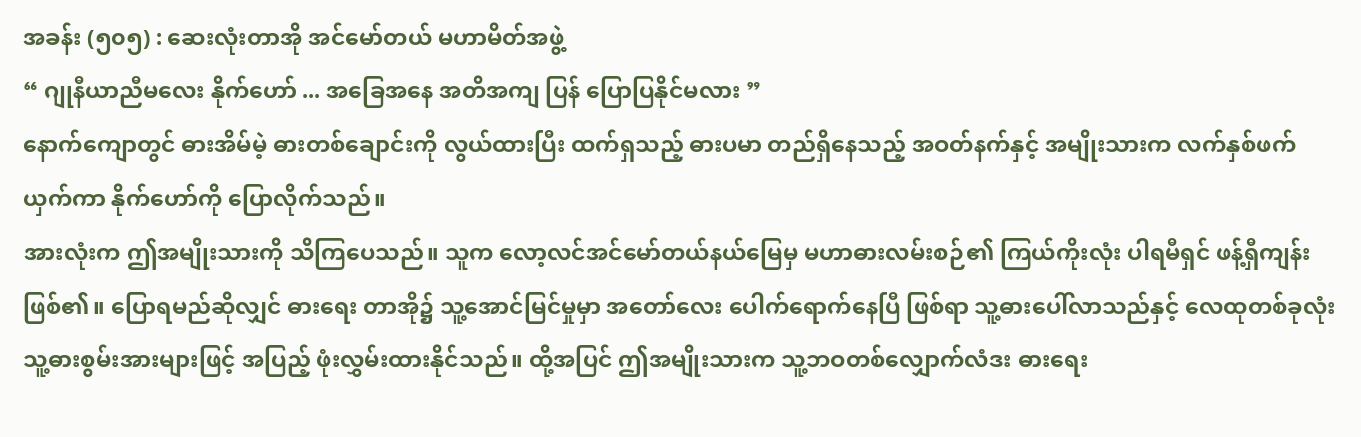အခန်း (၅၀၅) : ဆေးလုံးတာအို အင်မော်တယ် မဟာမိတ်အဖွဲ့
“ ဂျုနီယာညီမလေး နိုက်ဟော် ... အခြေအနေ အတိအကျ ပြန် ပြောပြနိုင်မလား ”
နောက်ကျောတွင် ဓားအိမ်မဲ့ ဓားတစ်ချောင်းကို လွယ်ထားပြီး ထက်ရှသည့် ဓားပမာ တည်ရှိနေသည့် အဝတ်နက်နှင့် အမျိုးသားက လက်နှစ်ဖက်ယှက်ကာ နိုက်ဟော်ကို ပြောလိုက်သည်။
အားလုံးက ဤအမျိုးသားကို သိကြပေသည်။ သူက လော့လင်အင်မော်တယ်နယ်မြေမှ မဟာဓားလမ်းစဉ်၏ ကြယ်ကိုးလုံး ပါရမီရှင် ဖန့်ရှီကျန်း ဖြစ်၏။ ပြောရမည်ဆိုလျှင် ဓားရေး တာအို၌ သူ့အောင်မြင်မှုမှာ အတော်လေး ပေါက်ရောက်နေပြီ ဖြစ်ရာ သူ့ဓားပေါ်လာသည်နှင့် လေထုတစ်ခုလုံး သူ့ဓားစွမ်းအားများဖြင့် အပြည့် ဖုံးလွှမ်းထားနိုင်သည်။ ထို့အပြင် ဤအမျိုးသားက သူ့ဘဝတစ်လျှောက်လံဒး ဓားရေး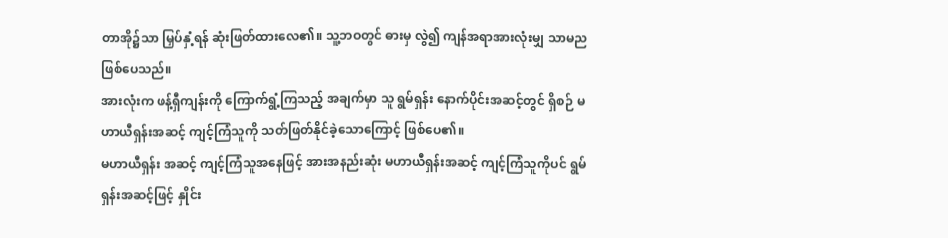တာအို၌သာ မြှပ်နှံ့ရန် ဆုံးဖြတ်ထားလေ၏။ သူ့ဘဝတွင် ဓားမှ လွဲ၍ ကျန်အရာအားလုံးမျှ သာမည ဖြစ်ပေသည်။
အားလုံးက ဖန့်ရှီကျန်းကို ကြောက်ရွံ့ကြသည့် အချက်မှာ သူ ရွမ်ရှန်း နောက်ပိုင်းအဆင့်တွင် ရှိစဉ် မဟာယီရှန်းအဆင့် ကျင့်ကြံသူကို သတ်ဖြတ်နိုင်ခဲ့သောကြောင့် ဖြစ်ပေ၏။
မဟာယီရှန်း အဆင့် ကျင့်ကြံသူအနေဖြင့် အားအနည်းဆုံး မဟာယီရှန်းအဆင့် ကျင့်ကြံသူကိုပင် ရွမ်ရှန်းအဆင့်ဖြင့် နှိုင်း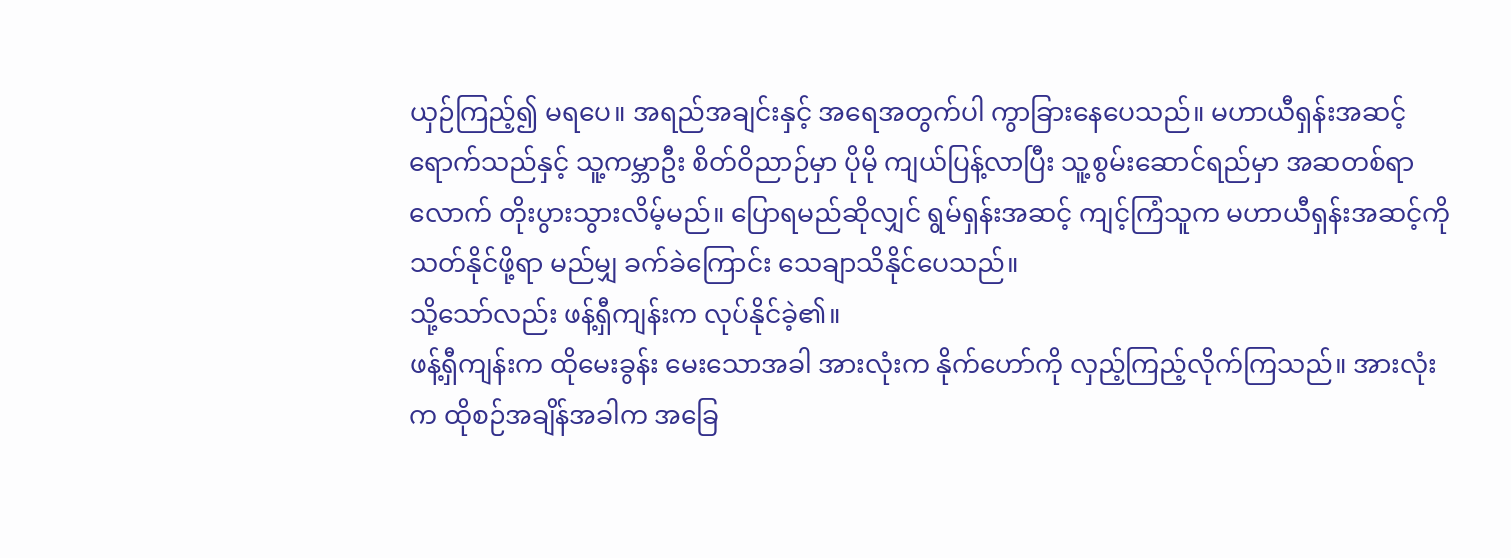ယှဉ်ကြည့်၍ မရပေ။ အရည်အချင်းနှင့် အရေအတွက်ပါ ကွာခြားနေပေသည်။ မဟာယီရှန်းအဆင့် ရောက်သည်နှင့် သူ့ကမ္ဘာဦး စိတ်ဝိညာဉ်မှာ ပိုမို ကျယ်ပြန့်လာပြီး သူ့စွမ်းဆောင်ရည်မှာ အဆတစ်ရာလောက် တိုးပွားသွားလိမ့်မည်။ ပြောရမည်ဆိုလျှင် ရွမ်ရှန်းအဆင့် ကျင့်ကြံသူက မဟာယီရှန်းအဆင့်ကို သတ်နိုင်ဖို့ရာ မည်မျှ ခက်ခဲကြောင်း သေချာသိနိုင်ပေသည်။
သို့သော်လည်း ဖန့်ရှီကျန်းက လုပ်နိုင်ခဲ့၏။
ဖန့်ရှီကျန်းက ထိုမေးခွန်း မေးသောအခါ အားလုံးက နိုက်ဟော်ကို လှည့်ကြည့်လိုက်ကြသည်။ အားလုံးက ထိုစဉ်အချိန်အခါက အခြေ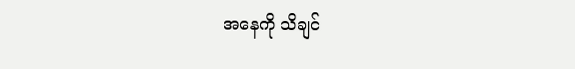အနေကို သိချင်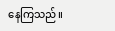နေကြသည်။